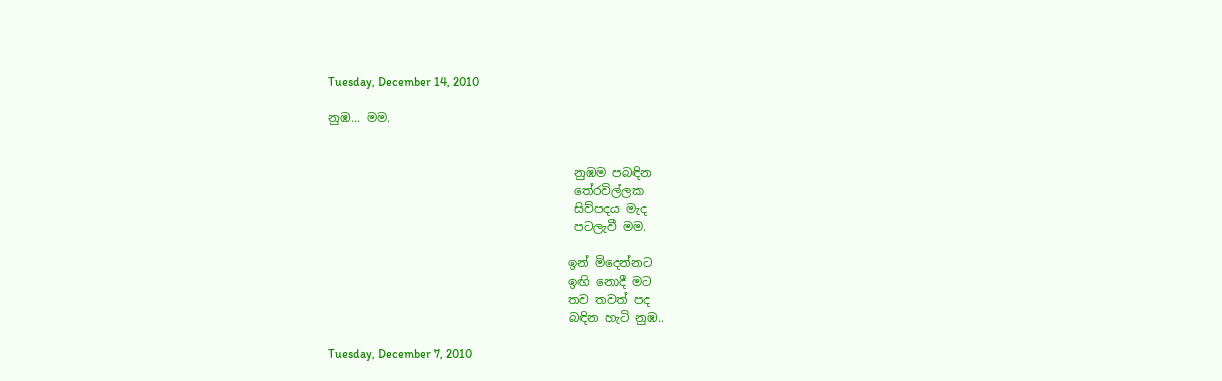Tuesday, December 14, 2010

නුඹ... මම.


                                         නුඹම පබඳින
                                         තේරවිල්ලක
                                         සිව්පදය මැද
                                         පටලැවී මම.

                                        ඉන් මිදෙන්නට
                                        ඉඟි නොදී මට
                                        තව තවත් පද
                                        බඳින හැටි නුඹ..

Tuesday, December 7, 2010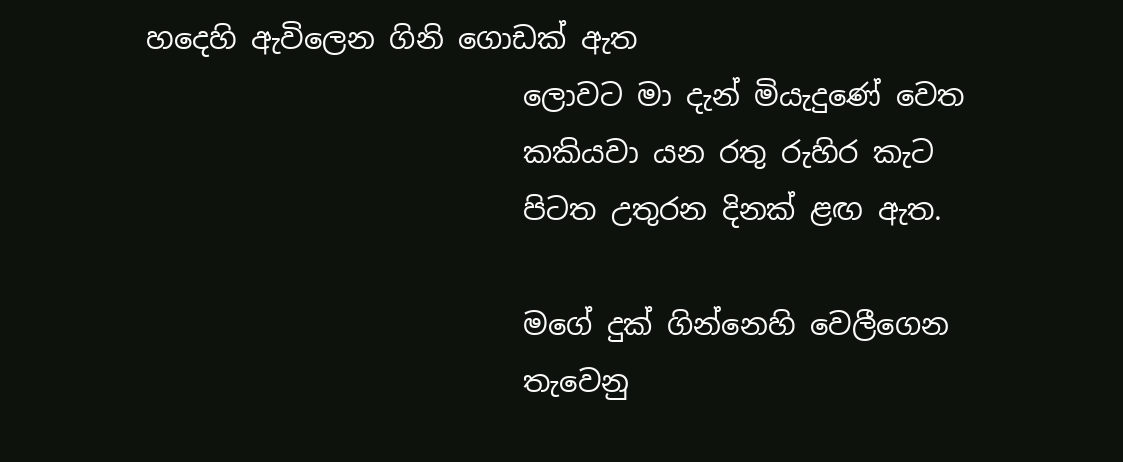හදෙහි ඇවිලෙන ගිනි ගොඩක් ඇත
                          ලොවට මා දැන් මියැදුණේ වෙත
                          කකියවා යන රතු රුහිර කැට
                          පිටත උතුරන දිනක් ළඟ ඇත.

                          මගේ දුක් ගින්නෙහි වෙලීගෙන
                          තැවෙනු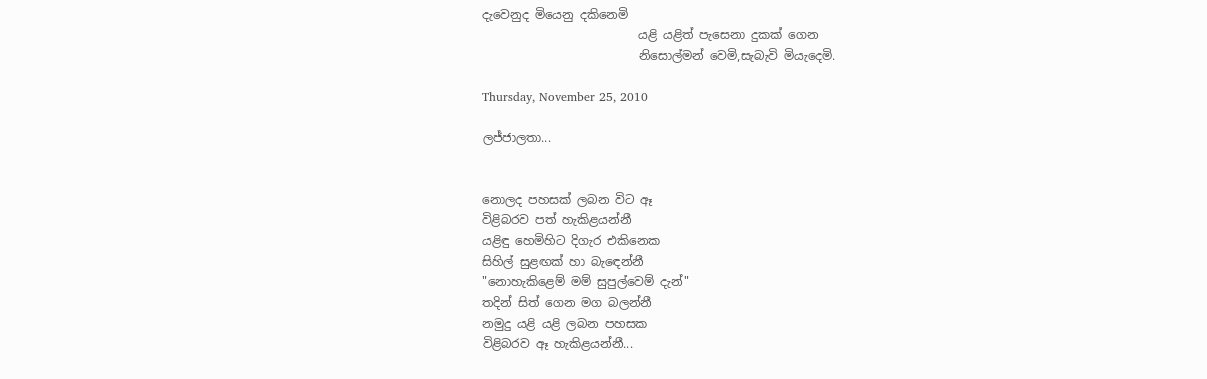දැවෙනුද මියෙනු දකිනෙමි
                          යළි යළිත් පැසෙනා දුකක් ගෙන
                          නිසොල්මන් වෙමි,සැබැවි මියැදෙමි.

Thursday, November 25, 2010

ලජ්ජාලතා...


නොලද පහසක් ලබන විට ඈ
විළිබරව පත් හැකිළයන්නී
යළිඳු හෙමිහිට දිගැර එකිනෙක
සිහිල් සුළඟක් හා බැඳෙන්නී
"නොහැකිළෙම් මම් සුපුල්වෙම් දැන්"
තදින් සිත් ගෙන මග බලන්නී
නමුදු යළි යළි ලබන පහසක
විළිබරව ඈ හැකිළයන්නී...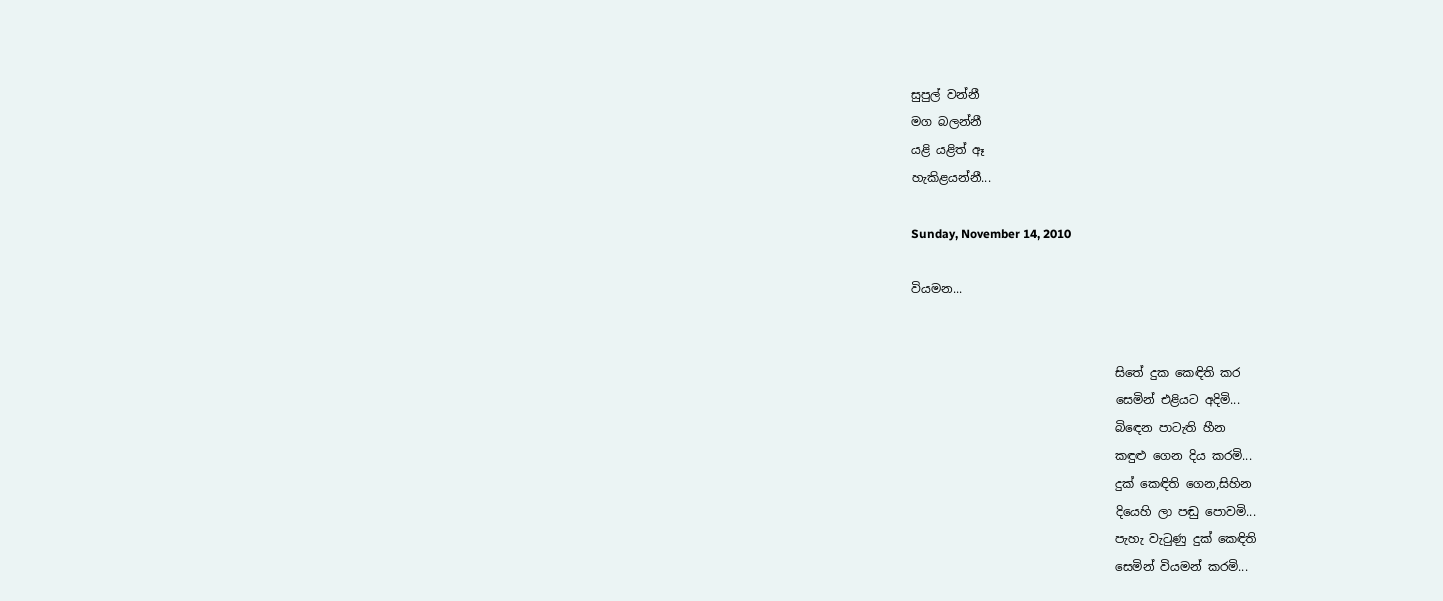සුපුල් වන්නී
මග බලන්නී
යළි යළිත් ඈ
හැකිළයන්නී...

Sunday, November 14, 2010

වියමන...


                                  සිතේ දුක කෙඳිති කර
                                  සෙමින් එළියට අදිමි...
                                  බිඳෙන පාටැති හීන
                                  කඳුළු ගෙන දිය කරමි...
                                  දුක් කෙඳිති ගෙන,සිහින
                                  දියෙහි ලා පඬු පොවමි...
                                  පැහැ වැටුණු දුක් කෙඳිති
                                  සෙමින් වියමන් කරමි...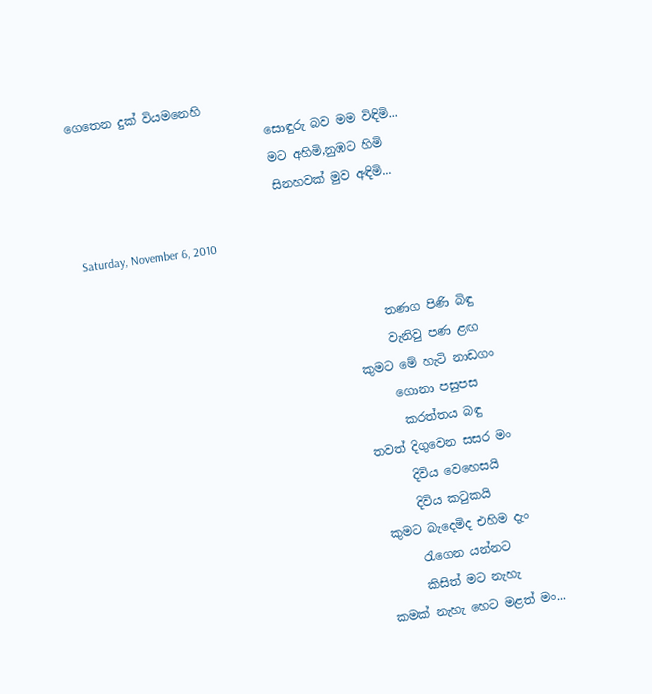ගෙතෙන දුක් වියමනෙහි
                                 සොඳුරු බව මම විඳිමි...
                                 මට අහිමි,නුඹට හිමි
                                 සිනහවක් මුව අඳිමි...

Saturday, November 6, 2010


                                                 තණග පිණි බිඳු
                                                 වැනිවු පණ ළඟ
                                            කුමට මේ හැටි නාඩගං
                                                 ගොනා පසුපස
                                                  කරත්තය බඳු
                                            තවත් දිගුවෙන සසර මං
                                                  දිවිය වෙහෙසයි
                                                  දිවිය කටුකයි
                                             කුමට බැදෙමිද එහිම දැං
                                                  රැගෙන යන්නට
                                                  කිසිත් මට නැහැ
                                            කමක් නැහැ හෙට මළත් මං...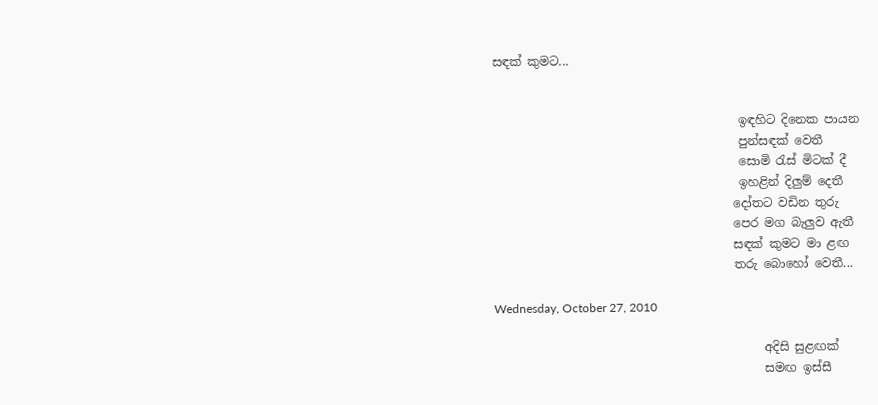සඳක් කුමට...


                                         ඉඳහිට දිනෙක පායන
                                         පුන්සඳක් වෙතී
                                         සොමි රැස් මිටක් දී
                                         ඉහළින් දිලුම් දෙතී
                                        දෝතට වඩින තුරු
                                        පෙර මග බැලුව ඇතී
                                        සඳක් කුමට මා ළඟ
                                        තරු බොහෝ වෙතී...

Wednesday, October 27, 2010

                                             අදිසි සුළඟක්
                                             සමඟ ඉස්සී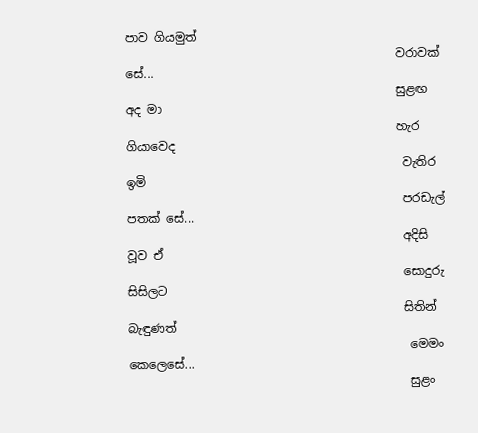පාව ගියමුත්
                                             වරාවක් සේ...
                                             සුළඟ අද මා
                                             හැර ගියාවෙද
                                              වැතිර ඉමි
                                              පරඩැල් පතක් සේ...
                                              අදිසි වූව ඒ
                                              සොදුරු සිසිලට
                                              සිතින් බැඳුණත්
                                               මෙමං කෙලෙසේ...
                                               සුළං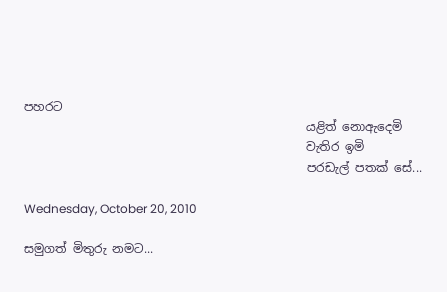පහරට
                                               යළිත් නොඇදෙමි
                                               වැතිර ඉමි
                                               පරඩැල් පතක් සේ...

Wednesday, October 20, 2010

සමුගත් මිතුරු නමට...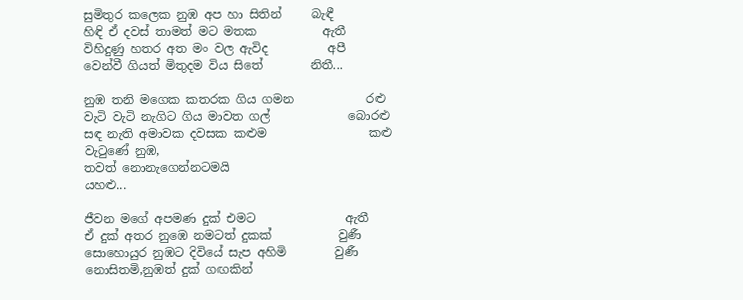සුමිතුර කලෙක නුඹ අප හා සිතින්     බැඳී
හිඳි ඒ දවස් තාමත් මට මතක           ඇතී
විහිදුණු හතර අත මං වල ඇවිද          අපී
වෙන්වී ගියත් මිතුදම විය සිතේ        නිතී...

නුඹ තනි මගෙක කතරක ගිය ගමන            රළු
වැටි වැටි නැගිට ගිය මාවත ගල්             බොරළු
සඳ නැති අමාවක දවසක කළුම                 කළු
වැටුණේ නුඹ,
තවත් නොනැගෙන්නටමයි                     යහළු...

ජීවන මගේ අපමණ දුක් එමට               ඇතී
ඒ දුක් අතර නුඹෙ නමටත් දුකක්           වුණී
සොහොයුර නුඹට දිවියේ සැප අහිමි        වුණී
නොසිතමි,නුඹත් දුක් ගඟකින්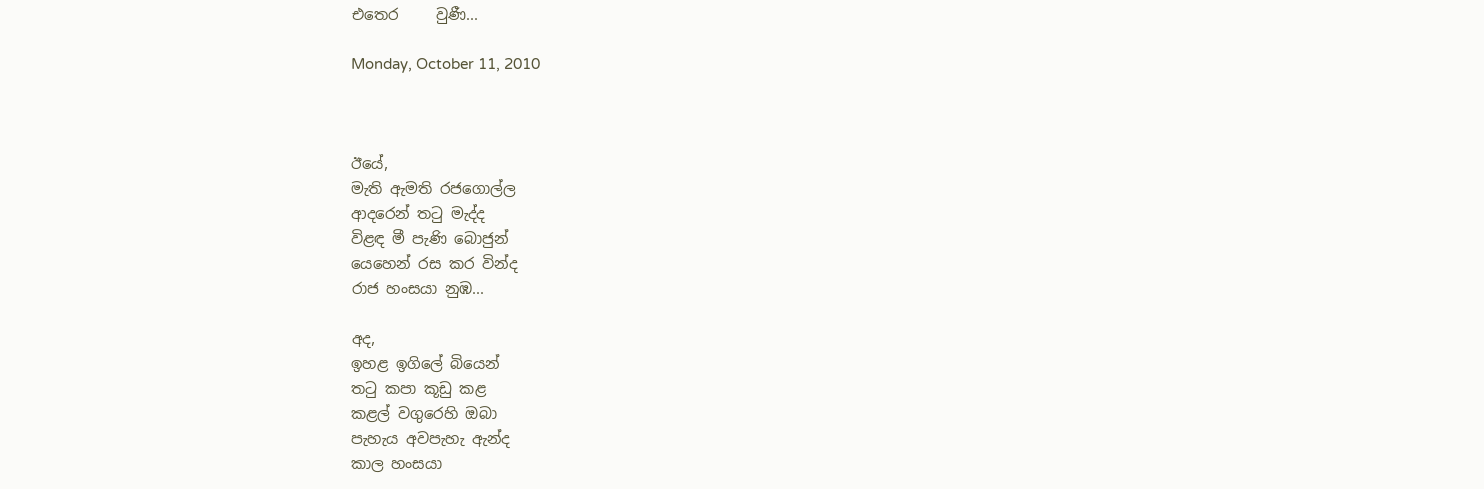එතෙර     වුණී...

Monday, October 11, 2010



ඊයේ,
මැති ඇමති රජගොල්ල
ආදරෙන් තටු මැද්ද
විළඳ මී පැණි බොජුන්
යෙහෙන් රස කර වින්ද
රාජ හංසයා නුඹ...

අද,
ඉහළ ඉගිලේ බියෙන්
තටු කපා කූඩු කළ
කළල් වගුරෙහි ඔබා
පැහැය අවපැහැ ඇන්ද
කාල හංසයා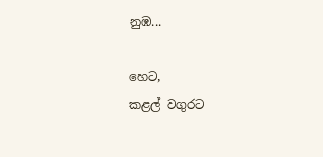නුඹ...

හෙට,
කළල් වගුරට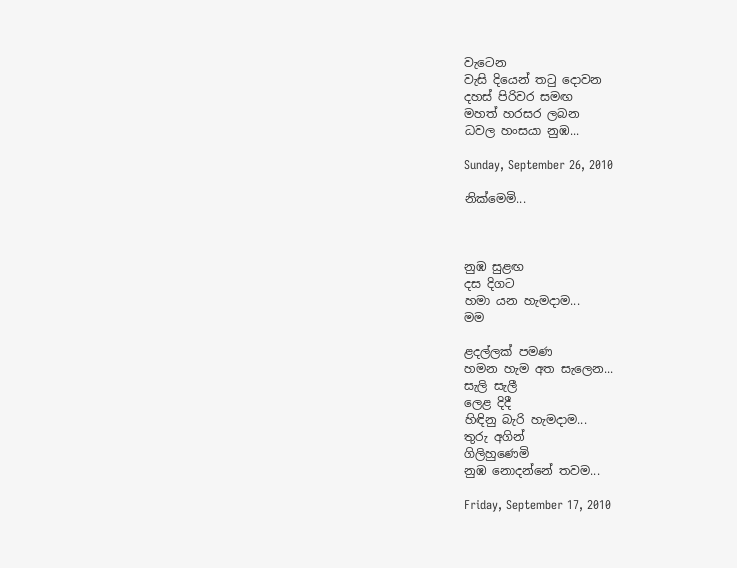වැටෙන
වැසි දියෙන් තටු දොවන
දහස් පිරිවර සමඟ
මහත් හරසර ලබන
ධවල හංසයා නුඹ...

Sunday, September 26, 2010

නික්මෙමි...



නුඹ සුළඟ
දස දිගට
හමා යන හැමදාම...
මම

ළදල්ලක් පමණ
හමන හැම අත සැලෙන...
සැලි සැලී
ලෙළ දිදී
හිඳිනු බැරි හැමදාම...
තුරු අගින්
ගිලිහුණෙමි
නුඹ නොදන්නේ තවම...

Friday, September 17, 2010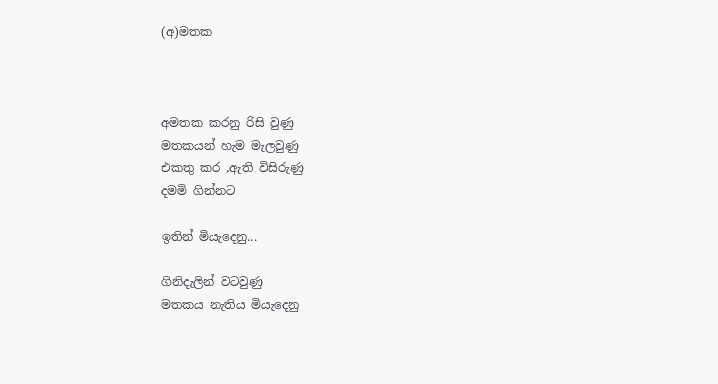(අ)මතක



අමතක කරනු රිසි වුණු
මතකයන් හැම මැලවුණු
එකතු කර ,ඇති විසිරුණු
දමමි ගින්නට

ඉතින් මියැදෙනු...

ගිනිදැලින් වටවුණු
මතකය නැතිය මියැදෙනු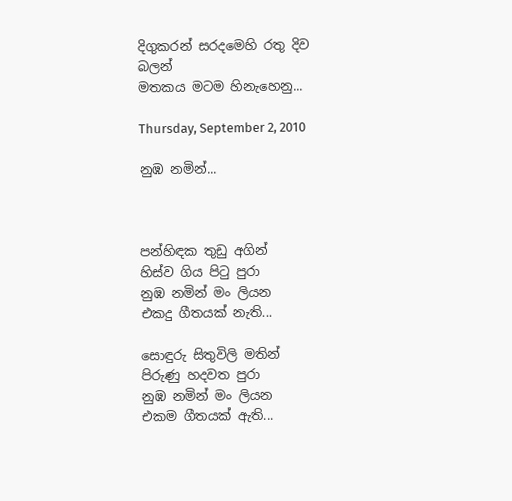දිගුකරන් සරදමෙහි රතු දිව
බලන්
මතකය මටම හිනැහෙනු...

Thursday, September 2, 2010

නුඹ නමින්...



පන්හිඳක තුඩු අගින්
හිස්ව ගිය පිටු පුරා
නුඹ නමින් මං ලියන
එකදු ගීතයක් නැති...

සොඳුරු සිතුවිලි මතින්
පිරුණු හදවත පුරා
නුඹ නමින් මං ලියන
එකම ගීතයක් ඇති...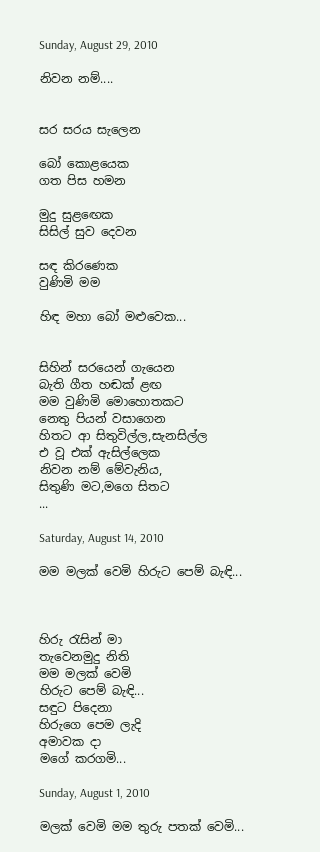Sunday, August 29, 2010

නිවන නම්....


සර සරය සැලෙන

බෝ කොළයෙක
ගත පිස හමන

මුදු සුළඟෙක
සිසිල් සුව දෙවන

සඳ කිරණෙක
වුණිමි මම

හිඳ මහා බෝ මළුවෙක...


සිහින් සරයෙන් ගැයෙන
බැති ගීත හඬක් ළඟ
මම වුණිමි මොහොතකට
නෙතු පියන් වසාගෙන
හිතට ආ සිතුවිල්ල,සැනසිල්ල
එ වූ එක් ඇසිල්ලෙක
නිවන නම් මේවැනිය,
සිතුණි මට,මගෙ සිතට
...

Saturday, August 14, 2010

මම මලක් වෙමි හිරුට පෙම් බැඳි...



හිරු රැසින් මා
තැවෙනමුදු නිති
මම මලක් වෙමි
හිරුට පෙම් බැඳි...
සඳුට පිදෙනා
හිරුගෙ පෙම ලැදි
අමාවක දා
මගේ කරගමි...

Sunday, August 1, 2010

මලක් වෙමි මම තුරු පතක් වෙමි...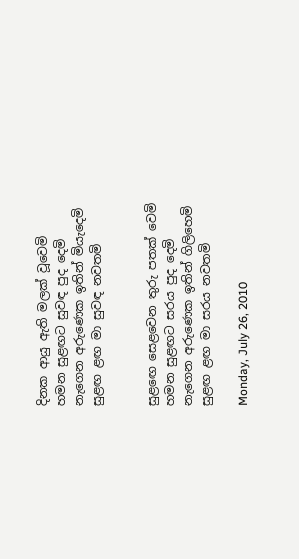දිනක ආයු ඇති මලක් වූවෙමි
හමන සුළඟට සුවඳ පුද දෙමි
නැගෙන අරුණෙක ඉතින් මියැදෙමි
සුළඟ ළඟ මා සුවඳ නවතමි


සුළඟෙ සෙළවෙන තුරු පතක් වෙමි
හමන සුළඟට සරය පුද දෙමි
නැගෙන අරුණෙක ඉතින් ගිලිහෙමි
සුළඟ ළඟ මා සරය නවතමි

Monday, July 26, 2010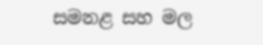සමනළ සහ මල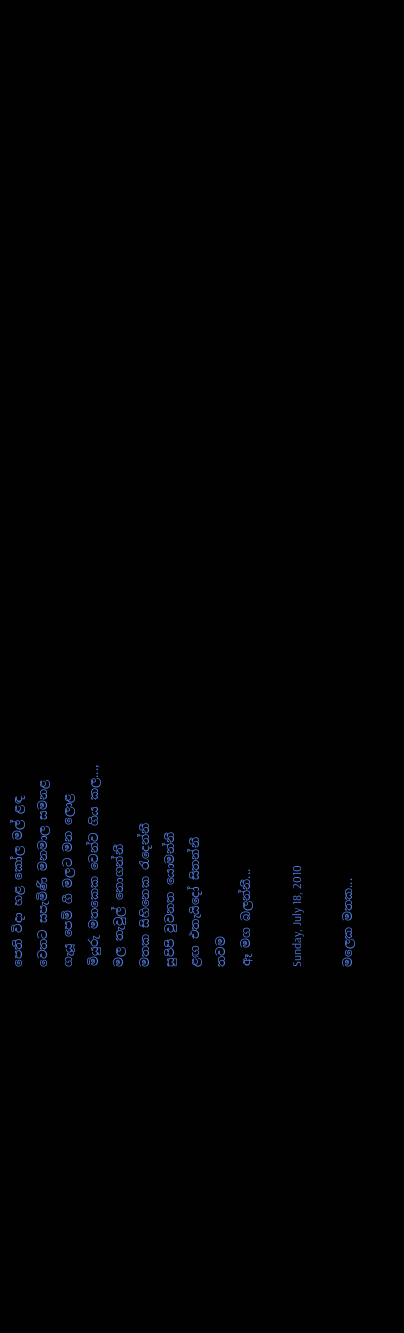පෙති විදා හළ කෝල මල් ළඳ
වෙතට සපැමිණි මනමාල සමනළ
ගැයූ පෙම් ගී මලට මන ලොළ
මියුරු මතකෙක වෙන්ව ගිය කල...,
මල තැවුල් නොගන්නී
මතක සිහිනෙක රැදෙන්නී
සුපිපි වුවනත යොමන්නී
ළඟ එතැයිදෝ සිතන්නී
තවම
ඈ මග බලන්නී...

Sunday, July 18, 2010

මලෙක මතක...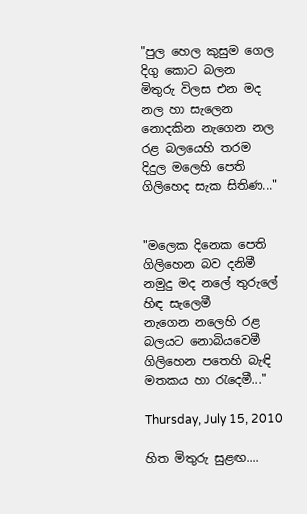"පුල හෙල කුසුම ගෙල දිගු කොට බලන
මිතුරු විලස එන මද නල හා සැලෙන
නොදකින නැගෙන නල රළ බලයෙහි තරම
දිදුල මලෙහි පෙති ගිලිහෙද සැක සිතිණ..."


"මලෙක දිනෙක පෙති ගිලිහෙන බව දනිමී
නමුදු මද නලේ තුරුලේ හිඳ සැලෙමී
නැගෙන නලෙහි රළ බලයට නොබියවෙමී
ගිලිහෙන පතෙහි බැඳි මතකය හා රැදෙමී..."

Thursday, July 15, 2010

හිත මිතුරු සුළඟ....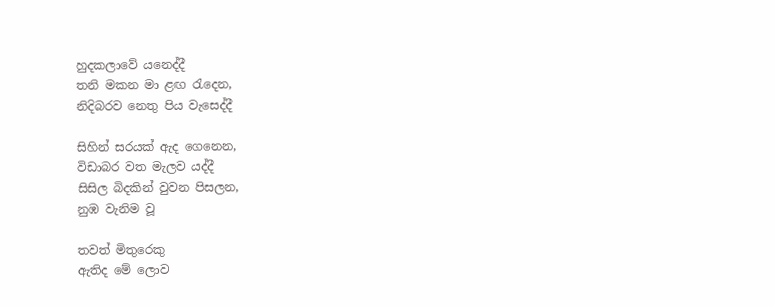හුදකලාවේ යනෙද්දී
තනි මකන මා ළඟ රැදෙන,
නිදිබරව නෙතු පිය වැසෙද්දී

සිහින් සරයක් ඇද ගෙනෙන,
විඩාබර වත මැලව යද්දී
සිසිල බිදකින් වුවන පිසලන,
නුඹ වැනිම වූ

තවත් මිතුරෙකු
ඇතිද මේ ලොව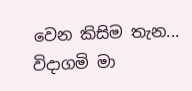වෙන කිසිම තැන...
විදාගමි මා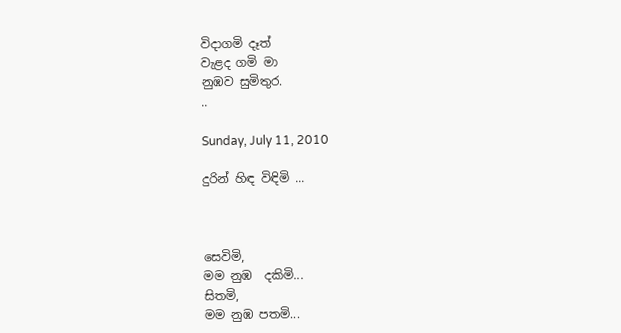විදාගමි දෑත්
වැළද ගමි මා
නුඹව සුමිතුර.
..

Sunday, July 11, 2010

දුරින් හිඳ විඳිමි ...



සෙවිමි,
මම නුඹ  දකිමි...
සිතමි,
මම නුඹ පතමි...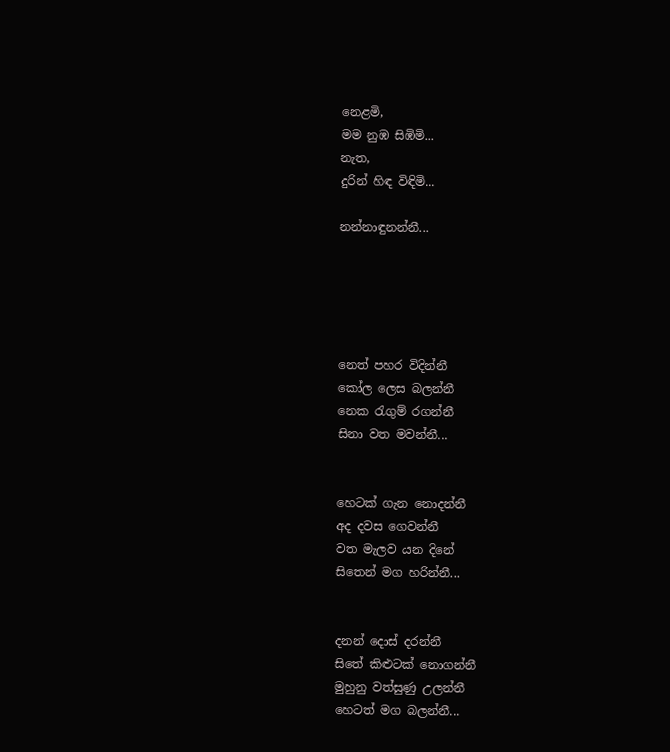නෙළමි,
මම නුඹ සිඹිමි...
නැත,
දුරින් හිඳ විඳිමි...

නන්නාඳුනන්නී...





නෙත් පහර විදින්නී
කෝල ලෙස බලන්නී
නෙක රැගුම් රගන්නී
සිනා වත මවන්නී...


හෙටක් ගැන නොදන්නී
අද දවස ගෙවන්නී
වත මැලව යන දිනේ
සිතෙන් මග හරින්නී...


දනන් දොස් දරන්නී
සිතේ කිළුටක් නොගන්නී
මුහුනු වත්සුණු උලන්නී
හෙටත් මග බලන්නී...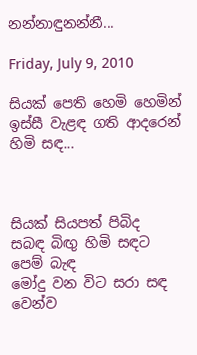නන්නාඳුනන්නී...

Friday, July 9, 2010

සියක් පෙති හෙමි හෙමින් ඉස්සී වැළඳ ගති ආදරෙන් හිමි සඳ...



සියක් සියපත් පිබිද
සබඳ බිඟු හිමි සඳට පෙම් බැඳ
මෝදු වන විට සරා සඳ
වෙන්ව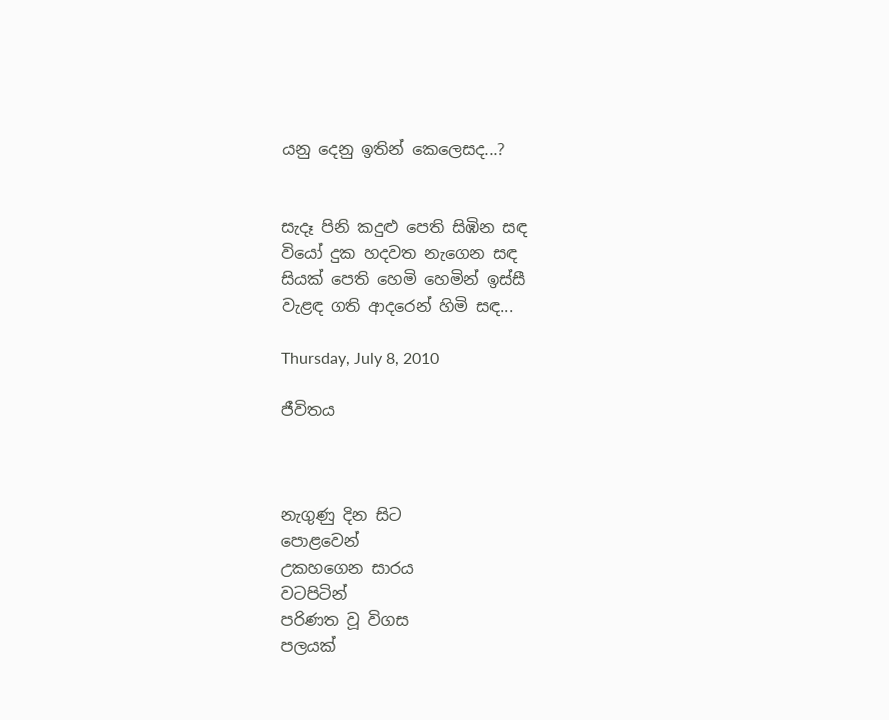යනු දෙනු ඉතින් කෙලෙසද...?


සැදෑ පිනි කදුළු පෙති සිඹින සඳ
වියෝ දුක හදවත නැගෙන සඳ
සියක් පෙති හෙමි හෙමින් ඉස්සී
වැළඳ ගති ආදරෙන් හිමි සඳ...

Thursday, July 8, 2010

ජීවිතය



නැගුණු දින සිට
පොළවෙන්
උකහගෙන සාරය
වටපිටින්
පරිණත වූ විගස
පලයක්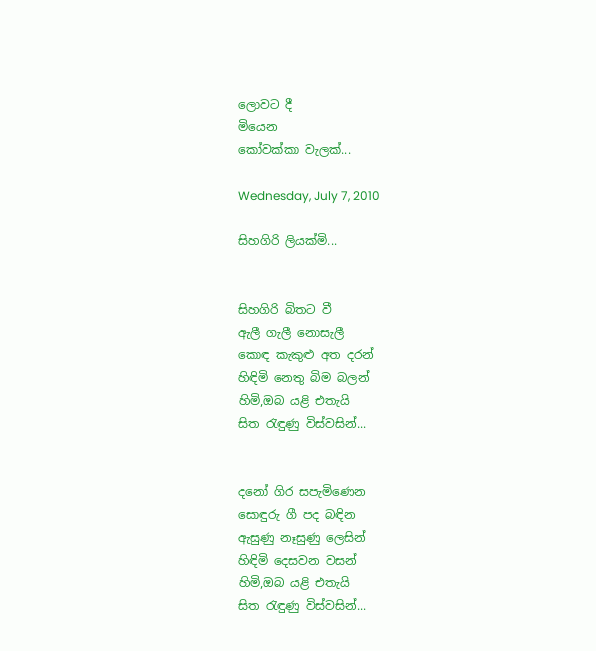ලොවට දී
මියෙන
කෝවක්කා වැලක්...

Wednesday, July 7, 2010

සිහගිරි ලියක්මි...


සිහගිරි බිතට වී
ඇලී ගැලී නොසැලී
කොඳ කැකුළු අත දරන්
හිඳිමි නෙතු බිම බලන්
හිමි,ඔබ යළි එතැයි
සිත රැඳුණු විස්වසින්...


දනෝ ගිර සපැමිණෙන
සොඳුරු ගී පද බඳින
ඇසුණු නෑසුණු ලෙසින්
හිඳිමි දෙසවන වසන්
හිමි,ඔබ යළි එතැයි
සිත රැඳුණු විස්වසින්...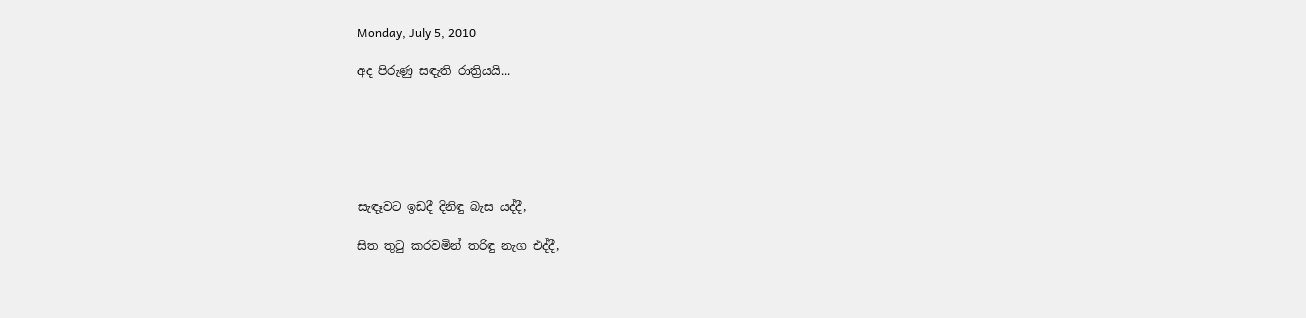Monday, July 5, 2010

අද පිරුණු සඳැති රාත්‍රියයි...






සැඳෑවට ඉඩදී දිනිඳු බැස යද්දී,

සිත තුටු කරවමින් තරිඳු නැග එද්දී,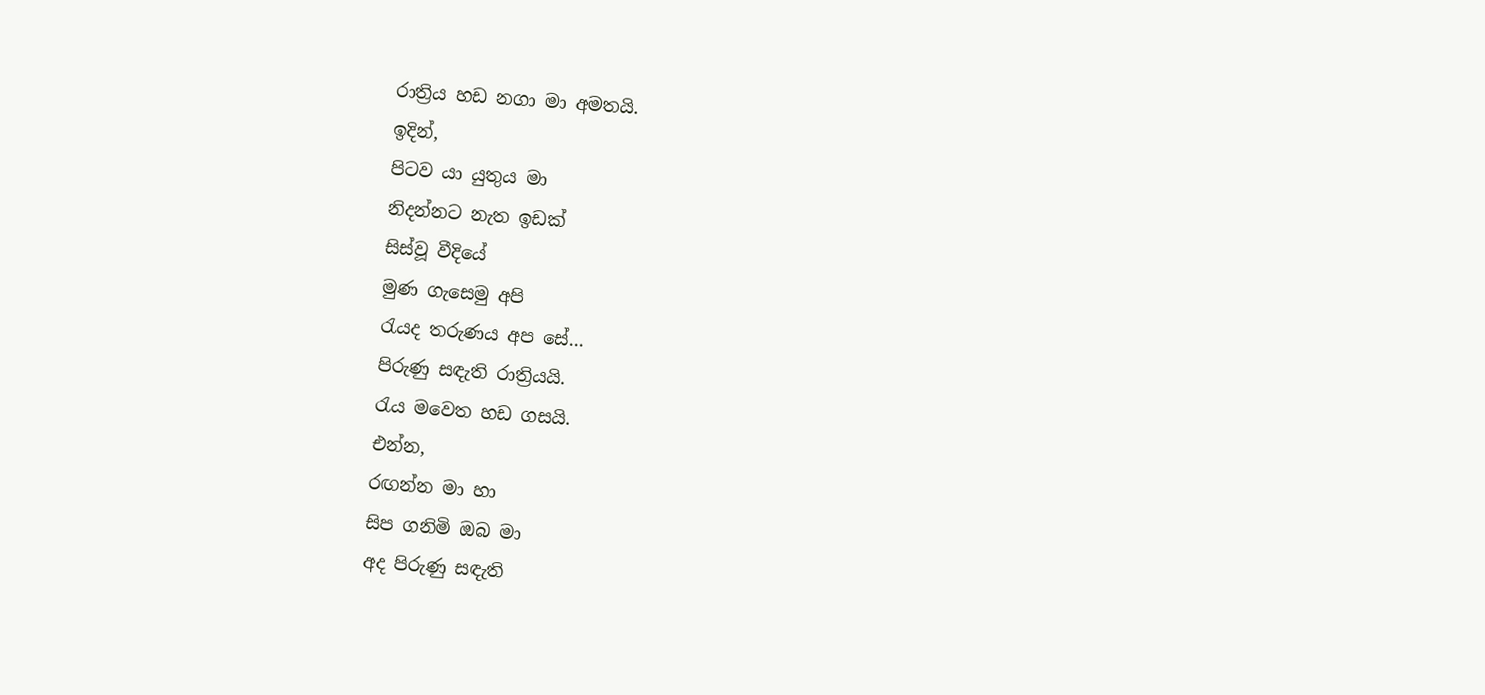රාත්‍රිය හඩ නගා මා අමතයි.
ඉදින්,
පිටව යා යුතුය මා
නිදන්නට නැත ඉඩක්
සිස්වූ වීදියේ
මුණ ගැසෙමු අපි
රැයද තරුණය අප සේ...
පිරුණු සඳැති රාත්‍රියයි.
රැය මවෙත හඩ ගසයි.
එන්න,
රඟන්න මා හා
සිප ගනිමි ඔබ මා
අද පිරුණු සඳැති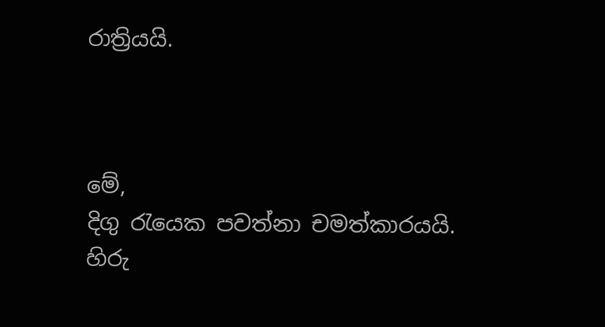රාත්‍රියයි.



මේ,
දිගු රැයෙක පවත්නා චමත්කාරයයි.
හිරු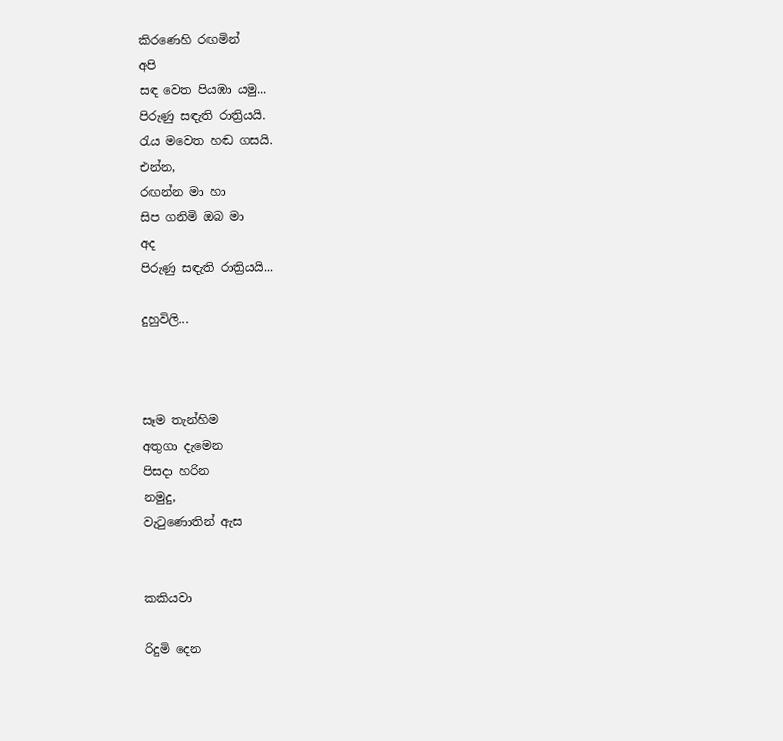කිරණෙහි රඟමින්
අපි
සඳ වෙත පියඹා යමු...
පිරුණු සඳැති රාත්‍රියයි.
රැය මවෙත හඬ ගසයි.
එන්න,
රඟන්න මා හා
සිප ගනිමි ඔබ මා
අද
පිරුණු සඳැති රාත්‍රියයි...

දුහුවිලි...



සෑම තැන්හිම
අතුගා දැමෙන
පිසදා හරින
නමුදු,
වැටුණොතින් ඇස


කකියවා

රිදුමි දෙන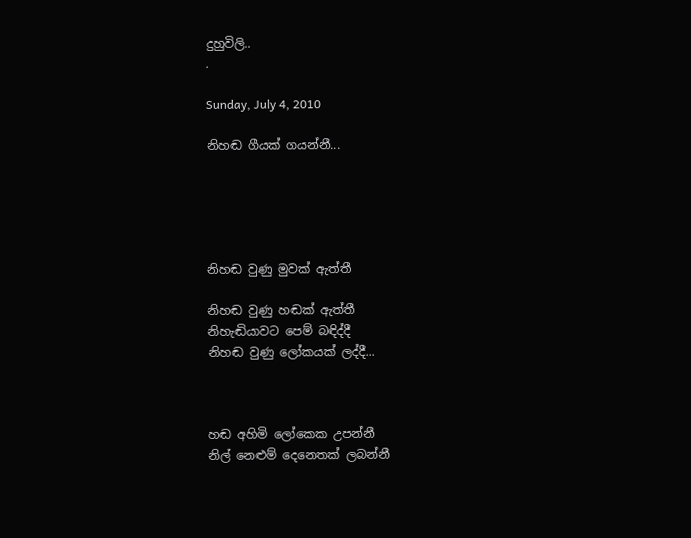දුහුවිලි..
.

Sunday, July 4, 2010

නිහඬ ගීයක් ගයන්නී...





නිහඬ වුණු මුවක් ඇත්තී

නිහඬ වුණු හඬක් ඇත්තී
නිහැඬියාවට පෙම් බඳිද්දී
නිහඬ වුණු ලෝකයක් ලද්දී...



හඬ අහිමි ලෝකෙක උපන්නී
නිල් නෙළුම් දෙනෙතක් ලබන්නී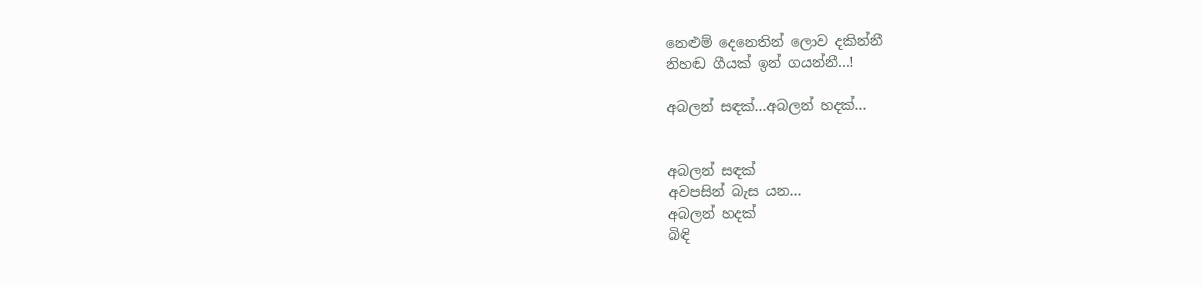නෙළුම් දෙනෙතින් ලොව දකින්නී
නිහඬ ගීයක් ඉන් ගයන්නී...!

අබලන් සඳක්...අබලන් හදක්...


අබලන් සඳක්
අවපසින් බැස යන...
අබලන් හදක්
බිඳි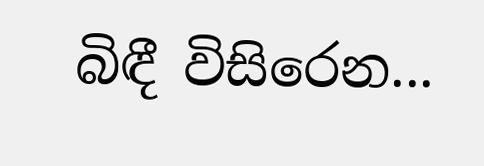බිඳී විසිරෙන...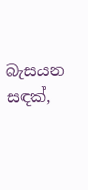බැසයන සඳක්,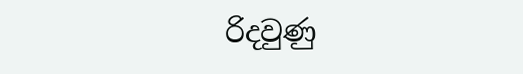රිදවුණු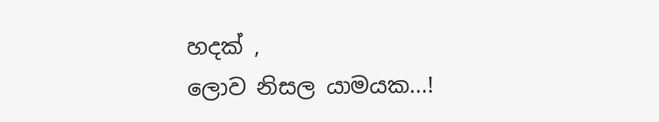හදක් ,
ලොව නිසල යාමයක...!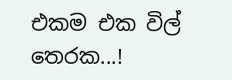එකම එක විල් තෙරක...!